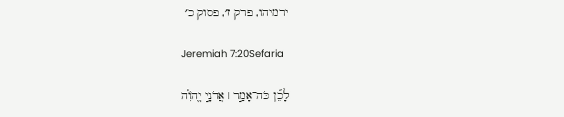ירמיהו, פרק ז׳, פסוק כ׳

Jeremiah 7:20Sefaria

לָכֵ֞ן כֹּה־אָמַ֣ר ׀ אֲדֹנָ֣י יֱהֹוִ֗ה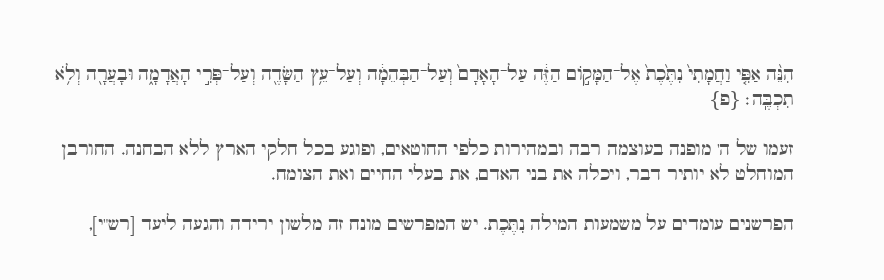הִנֵּ֨ה אַפִּ֤י וַחֲמָתִי֙ נִתֶּ֙כֶת֙ אֶל־הַמָּק֣וֹם הַזֶּ֔ה עַל־הָאָדָם֙ וְעַל־הַבְּהֵמָ֔ה וְעַל־עֵ֥ץ הַשָּׂדֶ֖ה וְעַל־פְּרִ֣י הָאֲדָמָ֑ה וּבָעֲרָ֖ה וְלֹ֥א תִכְבֶּֽה׃ {פ}

זעמו של ה' מופנה בעוצמה רבה ובמהירות כלפי החוטאים, ופוגע בכל חלקי הארץ ללא הבחנה. החורבן המוחלט לא יותיר דבר, ויכלה את בני האדם, את בעלי החיים ואת הצומח.

הפרשנים עומדים על משמעות המילה נִתֶּכֶת. יש המפרשים מונח זה מלשון ירידה והגעה ליעד [רש"י],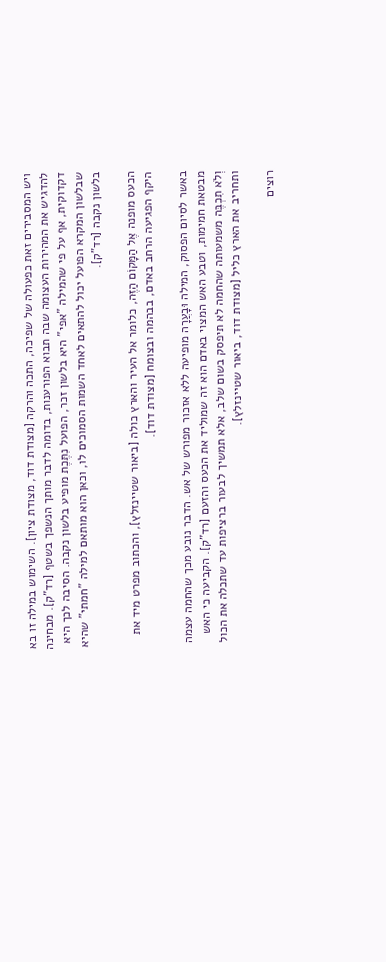ויש המסבירים זאת כפעולה של שפיכה, התכה והרקה [מצודת דוד, מצודת ציון]. השימוש במילה זו בא להדגיש את המהירות העצומה שבה תבוא הפורענות, בדומה לדבר מותך הנשפך בשטף [רד"ק]. מבחינה דקדוקית, אף על פי שהמילה "אפי" היא בלשון זכר, הפועל נִתֶּכֶת מופיע בלשון נקבה. הסיבה לכך היא שבלשון המקרא הפועל יכול להתאים לאחד השמות הסמוכים לו, וכאן הוא מותאם למילה "חמתי" שהיא בלשון נקבה [רד"ק].

הכעס מופנה אֶל הַמָּקוֹם הַזֶּה, כלומר אל העיר והארץ כולה [ביאור שטיינזלץ], והכתוב מפרט מיד את היקף הפגיעה הרחב באדם, בבהמה ובצומח [מצודת דוד].

באשר לסיום הפסוק, המילה וּבָעֲרָה מופיעה ללא אזכור מפורש של אש. הדבר נובע מכך שהחמה עצמה מבטאת חמימות, וטבע האש המצוי באדם הוא זה שמוליד את הכעס והזעם [רד"ק]. הקביעה כי האש וְלֹא תִכְבֶּה משמעותה שהחמה לא תיפסק בשום שלב, אלא תמשיך לבעור ברציפות עד שתכלה את הכול ותחריב את הארץ כליל [מצודת דוד, ביאור שטיינזלץ].

רוצים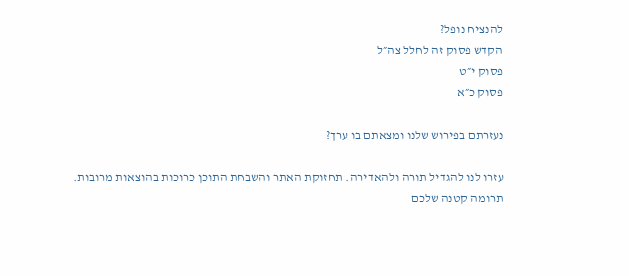להנציח נופל?
הקדש פסוק זה לחלל צה״ל
פסוק י״ט
פסוק כ״א

נעזרתם בפירוש שלנו ומצאתם בו ערך?

עזרו לנו להגדיל תורה ולהאדירה. תחזוקת האתר והשבחת התוכן כרוכות בהוצאות מרובות. תרומה קטנה שלכם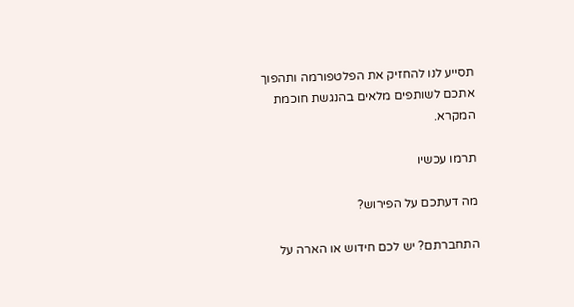תסייע לנו להחזיק את הפלטפורמה ותהפוך אתכם לשותפים מלאים בהנגשת חוכמת המקרא.

תרמו עכשיו

מה דעתכם על הפירוש?

התחברתם? יש לכם חידוש או הארה על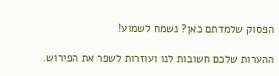הפסוק שלמדתם כאן? נשמח לשמוע!

ההערות שלכם חשובות לנו ועוזרות לשפר את הפירוש.